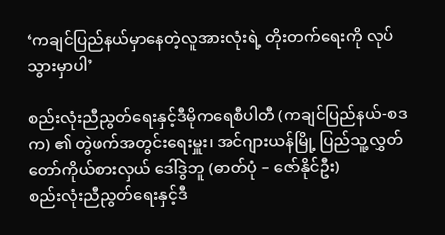‘ကချင်ပြည်နယ်မှာနေတဲ့လူအားလုံးရဲ့ တိုးတက်ရေးကို လုပ်သွားမှာပါ’

စည်းလုံးညီညွတ်ရေးနှင့်ဒီမိုကရေစီပါတီ (ကချင်ပြည်နယ်-စဒက) ၏ တွဲဖက်အတွင်းရေးမှူး၊ အင်ဂျားယန်မြို့ ပြည်သူ့လွှတ်တော်ကိုယ်စားလှယ် ဒေါ်ဒွဲဘူ (ဓာတ်ပုံ – ဇော်နိုင်ဦး)
စည်းလုံးညီညွတ်ရေးနှင့်ဒီ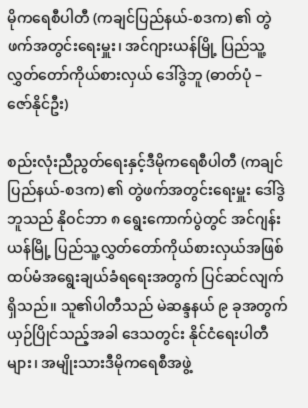မိုကရေစီပါတီ (ကချင်ပြည်နယ်-စဒက) ၏ တွဲဖက်အတွင်းရေးမှူး၊ အင်ဂျားယန်မြို့ ပြည်သူ့လွှတ်တော်ကိုယ်စားလှယ် ဒေါ်ဒွဲဘူ (ဓာတ်ပုံ – ဇော်နိုင်ဦး)

စည်းလုံးညီညွတ်ရေးနှင့်ဒီမိုကရေစီပါတီ (ကချင်ပြည်နယ်-စဒက) ၏ တွဲဖက်အတွင်းရေးမှူး ဒေါ်ဒွဲဘူသည် နိုဝင်ဘာ ၈ ရွေးကောက်ပွဲတွင် အင်ဂျန်းယန်မြို့ ပြည်သူ့လွှတ်တော်ကိုယ်စားလှယ်အဖြစ် ထပ်မံအရွေးချယ်ခံရရေးအတွက် ပြင်ဆင်လျက်ရှိသည်။ သူ၏ပါတီသည် မဲဆန္ဒနယ် ၉ ခုအတွက် ယှဉ်ပြိုင်သည့်အခါ ဒေသတွင်း နိုင်ငံရေးပါတီများ၊ အမျိုးသားဒီမိုကရေစီအဖွဲ့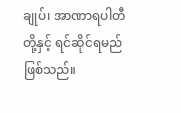ချုပ်၊ အာဏာရပါတီတို့နှင့် ရင်ဆိုင်ရမည်ဖြစ်သည်။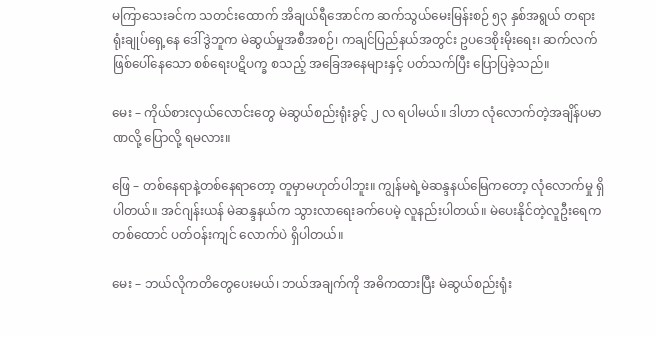မကြာသေးခင်က သတင်းထောက် အိချယ်ရီအောင်က ဆက်သွယ်မေးမြန်းစဉ် ၅၃ နှစ်အရွယ် တရားရုံးချုပ်ရှေ့နေ ဒေါ်ဒွဲဘူက မဲဆွယ်မှုအစီအစဉ်၊ ကချင်ပြည်နယ်အတွင်း ဥပဒေစိုးမိုးရေး၊ ဆက်လက်ဖြစ်ပေါ်နေသော စစ်ရေးပဋိပက္ခ စသည့် အခြေအနေများနှင့် ပတ်သက်ပြီး ပြောပြခဲ့သည်။

မေး – ကိုယ်စားလှယ်လောင်းတွေ မဲဆွယ်စည်းရုံးခွင့် ၂ လ ရပါမယ်။ ဒါဟာ လုံလောက်တဲ့အချိန်ပမာဏလို့ ပြောလို့ ရမလား။

ဖြေ – တစ်နေရာနဲ့တစ်နေရာတော့ တူမှာမဟုတ်ပါဘူး။ ကျွန်မရဲ့မဲဆန္ဒနယ်မြေကတော့ လုံလောက်မှု ရှိပါတယ်။ အင်ဂျန်းယန် မဲဆန္ဒနယ်က သွားလာရေးခက်ပေမဲ့ လူနည်းပါတယ်။ မဲပေးနိုင်တဲ့လူဦးရေက တစ်ထောင် ပတ်ဝန်းကျင် လောက်ပဲ ရှိပါတယ်။

မေး – ဘယ်လိုကတိတွေပေးမယ်၊ ဘယ်အချက်ကို အဓိကထားပြီး မဲဆွယ်စည်းရုံး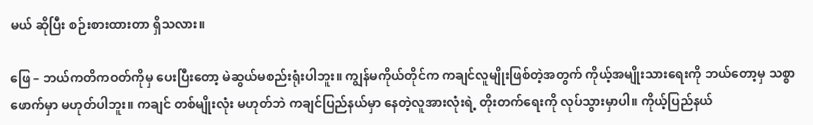မယ် ဆိုပြီး စဉ်းစားထားတာ ရှိသလား။

ဖြေ – ဘယ်ကတိကဝတ်ကိုမှ ပေးပြီးတော့ မဲဆွယ်မစည်းရုံးပါဘူး။ ကျွန်မကိုယ်တိုင်က ကချင်လူမျိုးဖြစ်တဲ့အတွက် ကိုယ့်အမျိုးသားရေးကို ဘယ်တော့မှ သစ္စာဖောက်မှာ မဟုတ်ပါဘူး။ ကချင် တစ်မျိုးလုံး မဟုတ်ဘဲ ကချင်ပြည်နယ်မှာ နေတဲ့လူအားလုံးရဲ့ တိုးတက်ရေးကို လုပ်သွားမှာပါ။ ကိုယ့်ပြည်နယ်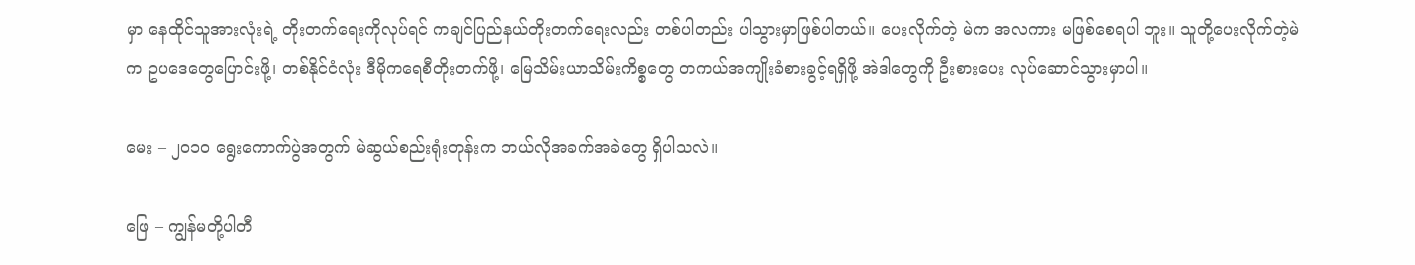မှာ နေထိုင်သူအားလုံးရဲ့ တိုးတက်ရေးကိုလုပ်ရင် ကချင်ပြည်နယ်တိုးတက်ရေးလည်း တစ်ပါတည်း ပါသွားမှာဖြစ်ပါတယ်။ ပေးလိုက်တဲ့ မဲက အလကား မဖြစ်စေရပါ ဘူး။ သူတို့ပေးလိုက်တဲ့မဲက ဥပဒေတွေပြောင်းဖို့၊ တစ်နိုင်ငံလုံး ဒီမိုကရေစီတိုးတက်ဖို့၊ မြေသိမ်းယာသိမ်းကိစ္စတွေ တကယ်အကျိုးခံစားခွင့်ရရှိဖို့ အဲဒါတွေကို ဦးစားပေး လုပ်ဆောင်သွားမှာပါ။

မေး – ၂ဝ၁ဝ ရွေးကောက်ပွဲအတွက် မဲဆွယ်စည်းရုံးတုန်းက ဘယ်လိုအခက်အခဲတွေ ရှိပါသလဲ။

ဖြေ – ကျွန်မတို့ပါတီ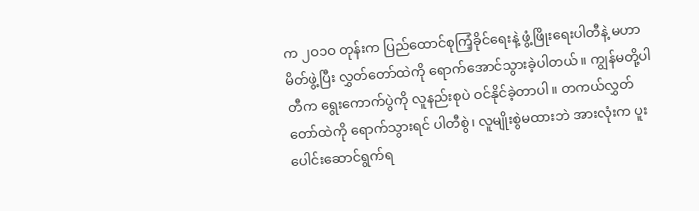က ၂ဝ၁ဝ တုန်းက ပြည်ထောင်စုကြံ့ခိုင်ရေးနဲ့ ဖွံ့ဖြိုးရေးပါတီနဲ့ မဟာမိတ်ဖွဲ့ပြီး လွှတ်တော်ထဲကို ရောက်အောင်သွားခဲ့ပါတယ်။ ကျွန်မတို့ပါတီက ရွေးကောက်ပွဲကို လူနည်းစုပဲ ဝင်နိုင်ခဲ့တာပါ။ တကယ်လွှတ်တော်ထဲကို ရောက်သွားရင် ပါတီစွဲ၊ လူမျိုးစွဲမထားဘဲ အားလုံးက ပူးပေါင်းဆောင်ရွက်ရ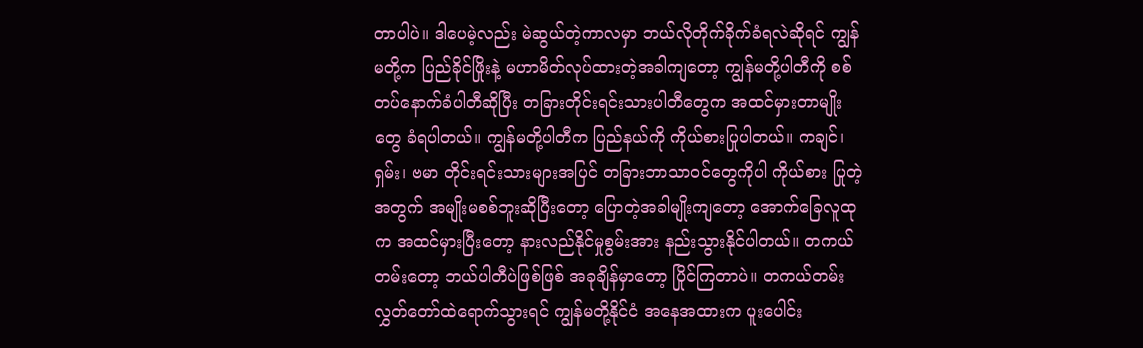တာပါပဲ။ ဒါပေမဲ့လည်း မဲဆွယ်တဲ့ကာလမှာ ဘယ်လိုတိုက်ခိုက်ခံရလဲဆိုရင် ကျွန်မတို့က ပြည်ခိုင်ဖြိုးနဲ့ မဟာမိတ်လုပ်ထားတဲ့အခါကျတော့ ကျွန်မတို့ပါတီကို စစ်တပ်နောက်ခံပါတီဆိုပြီး တခြားတိုင်းရင်းသားပါတီတွေက အထင်မှားတာမျိုးတွေ ခံရပါတယ်။ ကျွန်မတို့ပါတီက ပြည်နယ်ကို ကိုယ်စားပြုပါတယ်။ ကချင်၊ ရှမ်း၊ ဗမာ တိုင်းရင်းသားများအပြင် တခြားဘာသာဝင်တွေကိုပါ ကိုယ်စား ပြုတဲ့အတွက် အမျိုးမစစ်ဘူးဆိုပြီးတော့ ပြောတဲ့အခါမျိုးကျတော့ အောက်ခြေလူထုက အထင်မှားပြီးတော့ နားလည်နိုင်မှုစွမ်းအား နည်းသွားနိုင်ပါတယ်။ တကယ်တမ်းတော့ ဘယ်ပါတီပဲဖြစ်ဖြစ် အခုချိန်မှာတော့ ပြိုင်ကြတာပဲ။ တကယ်တမ်း လွှတ်တော်ထဲရောက်သွားရင် ကျွန်မတို့နိုင်ငံ အနေအထားက ပူးပေါင်း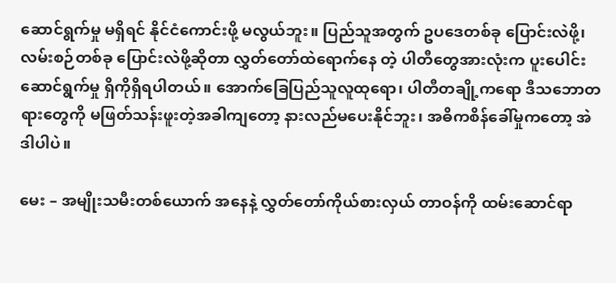ဆောင်ရွက်မှု မရှိရင် နိုင်ငံကောင်းဖို့ မလွယ်ဘူး။ ပြည်သူအတွက် ဥပဒေတစ်ခု ပြောင်းလဲဖို့၊ လမ်းစဉ်တစ်ခု ပြောင်းလဲဖို့ဆိုတာ လွှတ်တော်ထဲရောက်နေ တဲ့ ပါတီတွေအားလုံးက ပူးပေါင်းဆောင်ရွက်မှု ရှိကိုရှိရပါတယ်။ အောက်ခြေပြည်သူလူထုရော၊ ပါတီတချို့ကရော ဒီသဘောတရားတွေကို မဖြတ်သန်းဖူးတဲ့အခါကျတော့ နားလည်မပေးနိုင်ဘူး၊ အဓိကစိန်ခေါ်မှုကတော့ အဲဒါပါပဲ။

မေး – အမျိုးသမီးတစ်ယောက် အနေနဲ့ လွှတ်တော်ကိုယ်စားလှယ် တာဝန်ကို ထမ်းဆောင်ရာ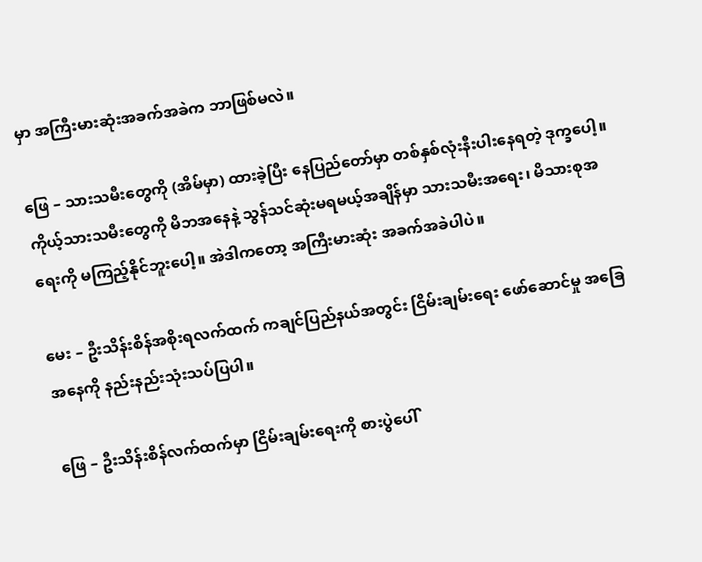မှာ အကြီးမားဆုံးအခက်အခဲက ဘာဖြစ်မလဲ။

ဖြေ – သားသမီးတွေကို (အိမ်မှာ) ထားခဲ့ပြီး နေပြည်တော်မှာ တစ်နှစ်လုံးနီးပါးနေရတဲ့ ဒုက္ခပေါ့။ ကိုယ့်သားသမီးတွေကို မိဘအနေနဲ့ သွန်သင်ဆုံးမရမယ့်အချိန်မှာ သားသမီးအရေး၊ မိသားစုအရေးကို မကြည့်နိုင်ဘူးပေါ့။ အဲဒါကတော့ အကြီးမားဆုံး အခက်အခဲပါပဲ။

မေး – ဦးသိန်းစိန်အစိုးရလက်ထက် ကချင်ပြည်နယ်အတွင်း ငြိမ်းချမ်းရေး ဖော်ဆောင်မှု အခြေအနေကို နည်းနည်းသုံးသပ်ပြပါ။

ဖြေ – ဦးသိန်းစိန်လက်ထက်မှာ ငြိမ်းချမ်းရေးကို စားပွဲပေါ်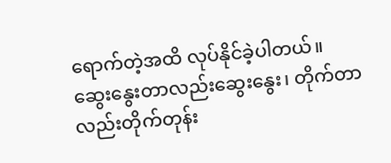ရောက်တဲ့အထိ လုပ်နိုင်ခဲ့ပါတယ်။ ဆွေးနွေးတာလည်းဆွေးနွေး၊ တိုက်တာလည်းတိုက်တုန်း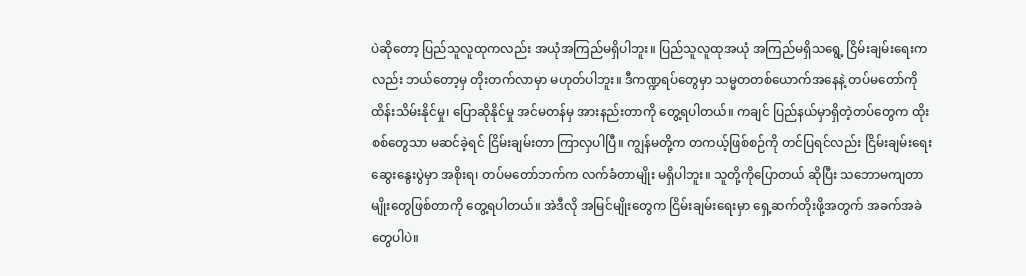ပဲဆိုတော့ ပြည်သူလူထုကလည်း အယုံအကြည်မရှိပါဘူး။ ပြည်သူလူထုအယုံ အကြည်မရှိသရွေ့ ငြိမ်းချမ်းရေးကလည်း ဘယ်တော့မှ တိုးတက်လာမှာ မဟုတ်ပါဘူး။ ဒီကဏ္ဍရပ်တွေမှာ သမ္မတတစ်ယောက်အနေနဲ့ တပ်မတော်ကို ထိန်းသိမ်းနိုင်မှု၊ ပြောဆိုနိုင်မှု အင်မတန်မှ အားနည်းတာကို တွေ့ရပါတယ်။ ကချင် ပြည်နယ်မှာရှိတဲ့တပ်တွေက ထိုးစစ်တွေသာ မဆင်ခဲ့ရင် ငြိမ်းချမ်းတာ ကြာလှပါပြီ။ ကျွန်မတို့က တကယ့်ဖြစ်စဉ်ကို တင်ပြရင်လည်း ငြိမ်းချမ်းရေးဆွေးနွေးပွဲမှာ အစိုးရ၊ တပ်မတော်ဘက်က လက်ခံတာမျိုး မရှိပါဘူး။ သူတို့ကိုပြောတယ် ဆိုပြီး သဘောမကျတာမျိုးတွေဖြစ်တာကို တွေ့ရပါတယ်။ အဲဒီလို အမြင်မျိုးတွေက ငြိမ်းချမ်းရေးမှာ ရှေ့ဆက်တိုးဖို့အတွက် အခက်အခဲတွေပါပဲ။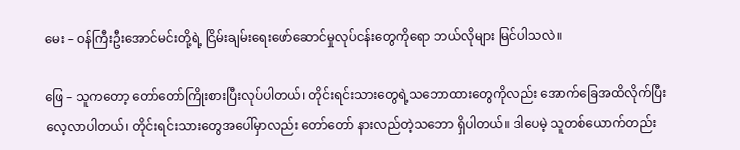မေး – ဝန်ကြီးဦးအောင်မင်းတို့ရဲ့ ငြိမ်းချမ်းရေးဖော်ဆောင်မှုလုပ်ငန်းတွေကိုရော ဘယ်လိုများ မြင်ပါသလဲ။

ဖြေ – သူကတော့ တော်တော်ကြိုးစားပြီးလုပ်ပါတယ်၊ တိုင်းရင်းသားတွေရဲ့သဘောထားတွေကိုလည်း အောက်ခြေအထိလိုက်ပြီး လေ့လာပါတယ်၊ တိုင်းရင်းသားတွေအပေါ်မှာလည်း တော်တော် နားလည်တဲ့သဘော ရှိပါတယ်။ ဒါပေမဲ့ သူတစ်ယောက်တည်း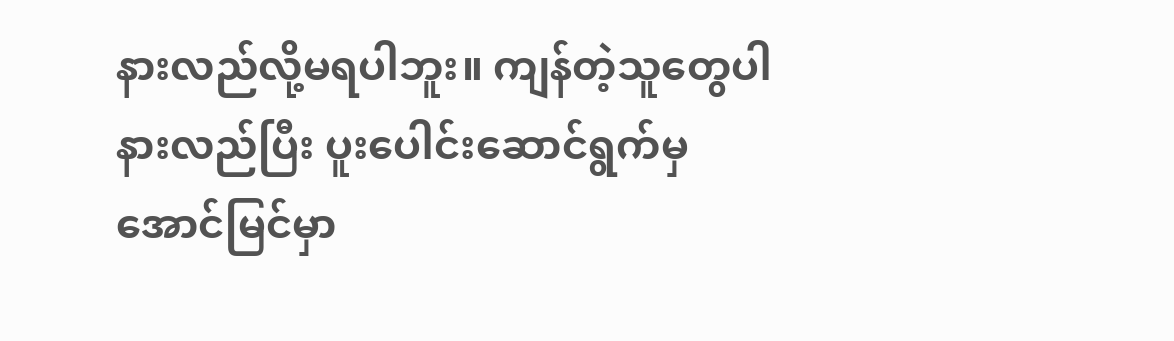နားလည်လို့မရပါဘူး။ ကျန်တဲ့သူတွေပါ နားလည်ပြီး ပူးပေါင်းဆောင်ရွက်မှ အောင်မြင်မှာ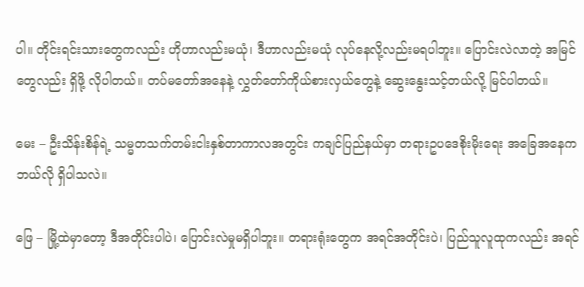ပါ။ တိုင်းရင်းသားတွေကလည်း ဟိုဟာလည်းမယုံ၊ ဒီဟာလည်းမယုံ လုပ်နေလို့လည်းမရပါဘူး။ ပြောင်းလဲလာတဲ့ အမြင်တွေလည်း ရှိဖို့ လိုပါတယ်။ တပ်မတော်အနေနဲ့ လွှတ်တော်ကိုယ်စားလှယ်တွေနဲ့ ဆွေးနွေးသင့်တယ်လို့ မြင်ပါတယ်။

မေး – ဦးသိန်းစိန်ရဲ့ သမ္မတသက်တမ်းငါးနှစ်တာကာလအတွင်း ကချင်ပြည်နယ်မှာ တရားဥပဒေစိုးမိုးရေး အခြေအနေက ဘယ်လို ရှိပါသလဲ။

ဖြေ – မြို့ထဲမှာတော့ ဒီအတိုင်းပါပဲ၊ ပြောင်းလဲမှုမရှိပါဘူး။ တရားရုံးတွေက အရင်အတိုင်းပဲ၊ ပြည်သူလူထုကလည်း အရင်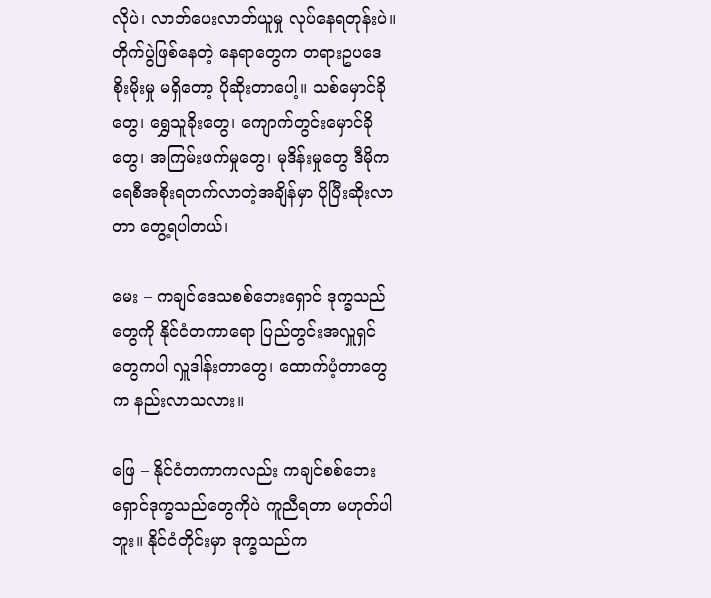လိုပဲ၊ လာဘ်ပေးလာဘ်ယူမှု လုပ်နေရတုန်းပဲ။ တိုက်ပွဲဖြစ်နေတဲ့ နေရာတွေက တရားဥပဒေ စိုးမိုးမှု မရှိတော့ ပိုဆိုးတာပေါ့။ သစ်မှောင်ခိုတွေ၊ ရွှေသူခိုးတွေ၊ ကျောက်တွင်းမှောင်ခိုတွေ၊ အကြမ်းဖက်မှုတွေ၊ မုဒိန်းမှုတွေ ဒီမိုကရေစီအစိုးရတက်လာတဲ့အချိန်မှာ ပိုပြီးဆိုးလာတာ တွေ့ရပါတယ်၊

မေး – ကချင်ဒေသစစ်ဘေးရှောင် ဒုက္ခသည်တွေကို နိုင်ငံတကာရော ပြည်တွင်းအလှူရှင်တွေကပါ လှူဒါန်းတာတွေ၊ ထောက်ပံ့တာတွေက နည်းလာသလား။

ဖြေ – နိုင်ငံတကာကလည်း ကချင်စစ်ဘေးရှောင်ဒုက္ခသည်တွေကိုပဲ ကူညီရတာ မဟုတ်ပါဘူး။ နိုင်ငံတိုင်းမှာ ဒုက္ခသည်က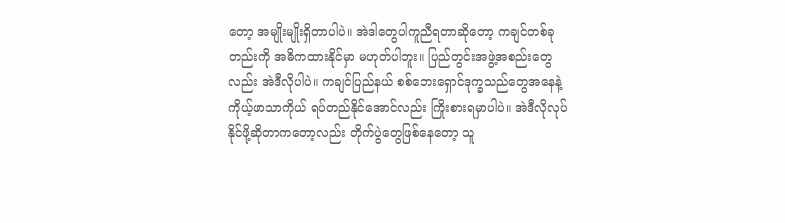တော့ အမျိုးမျိုးရှိတာပါပဲ။ အဲဒါတွေပါကူညီရတာဆိုတော့ ကချင်တစ်ခုတည်းကို အဓိကထားနိုင်မှာ မဟုတ်ပါဘူး။ ပြည်တွင်းအဖွဲ့အစည်းတွေလည်း အဲဒီလိုပါပဲ။ ကချင်ပြည်နယ် စစ်ဘေးရှောင်ဒုက္ခသည်တွေအနေနဲ့ ကိုယ့်ဖာသာကိုယ် ရပ်တည်နိုင်အောင်လည်း ကြိုးစားရမှာပါပဲ။ အဲဒီလိုလုပ်နိုင်ဖို့ဆိုတာကတော့လည်း တိုက်ပွဲတွေဖြစ်နေတော့ သူ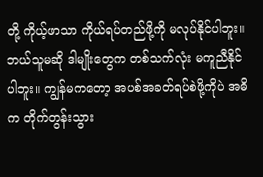တို့ ကိုယ့်ဖာသာ ကိုယ်ရပ်တည်ဖို့ကို မလုပ်နိုင်ပါဘူး။ ဘယ်သူမဆို ဒါမျိုးတွေက တစ်သက်လုံး မကူညီနိုင်ပါဘူး။ ကျွန်မကတော့ အပစ်အခတ်ရပ်စဲဖို့ကိုပဲ အဓိက တိုက်တွန်းသွား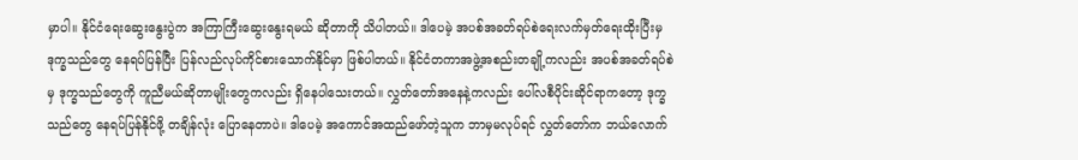မှာပါ။ နိုင်ငံရေးဆွေးနွေးပွဲက အကြာကြီးဆွေးနွေးရမယ် ဆိုတာကို သိပါတယ်။ ဒါပေမဲ့ အပစ်အခတ်ရပ်စဲရေးလက်မှတ်ရေးထိုးပြီးမှ ဒုက္ခသည်တွေ နေရပ်ပြန်ပြီး ပြန်လည်လုပ်ကိုင်စားသောက်နိုင်မှာ ဖြစ်ပါတယ်။ နိုင်ငံတကာအဖွဲ့အစည်းတချို့ကလည်း အပစ်အခတ်ရပ်စဲမှ ဒုက္ခသည်တွေကို ကူညီမယ်ဆိုတာမျိုးတွေကလည်း ရှိနေပါသေးတယ်။ လွှတ်တော်အနေနဲ့ကလည်း ပေါ်လစီပိုင်းဆိုင်ရာကတော့ ဒုက္ခသည်တွေ နေရပ်ပြန်နိုင်ဖို့ တချိန်လုံး ပြောနေတာပဲ။ ဒါပေမဲ့ အကောင်အထည်ဖော်တဲ့သူက ဘာမှမလုပ်ရင် လွှတ်တော်က ဘယ်လောက်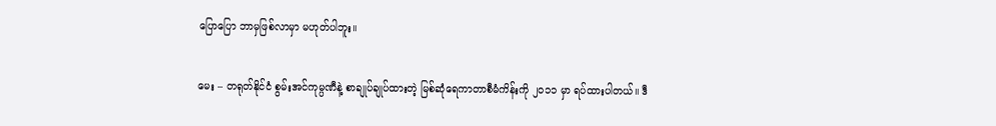ပြောပြော ဘာမှဖြစ်လာမှာ မဟုတ်ပါဘူး။

မေး – တရုတ်နိုင်ငံ စွမ်းအင်ကုမ္ပဏီနဲ့ စာချုပ်ချုပ်ထားတဲ့ မြစ်ဆုံရေကာတာစီမံကိန်းကို ၂၀၁၁ မှာ ရပ်ထားပါတယ်။ ဒီ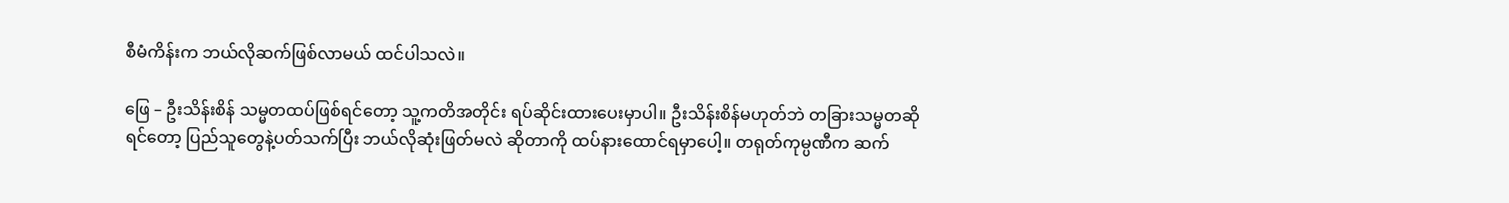စီမံကိန်းက ဘယ်လိုဆက်ဖြစ်လာမယ် ထင်ပါသလဲ။

ဖြေ – ဦးသိန်းစိန် သမ္မတထပ်ဖြစ်ရင်တော့ သူ့ကတိအတိုင်း ရပ်ဆိုင်းထားပေးမှာပါ။ ဦးသိန်းစိန်မဟုတ်ဘဲ တခြားသမ္မတဆိုရင်တော့ ပြည်သူတွေနဲ့ပတ်သက်ပြီး ဘယ်လိုဆုံးဖြတ်မလဲ ဆိုတာကို ထပ်နားထောင်ရမှာပေါ့။ တရုတ်ကုမ္ပဏီက ဆက်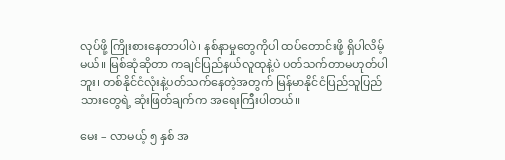လုပ်ဖို့ ကြိုးစားနေတာပါပဲ၊ နစ်နာမှုတွေကိုပါ ထပ်တောင်းဖို့ ရှိပါလိမ့်မယ်။ မြစ်ဆုံဆိုတာ ကချင်ပြည်နယ်လူထုနဲ့ပဲ ပတ်သက်တာမဟုတ်ပါဘူး၊ တစ်နိုင်ငံလုံးနဲ့ပတ်သက်နေတဲ့အတွက် မြန်မာနိုင်ငံပြည်သူပြည်သားတွေရဲ့ ဆုံးဖြတ်ချက်က အရေးကြီးပါတယ်။

မေး – လာမယ့် ၅ နှစ် အ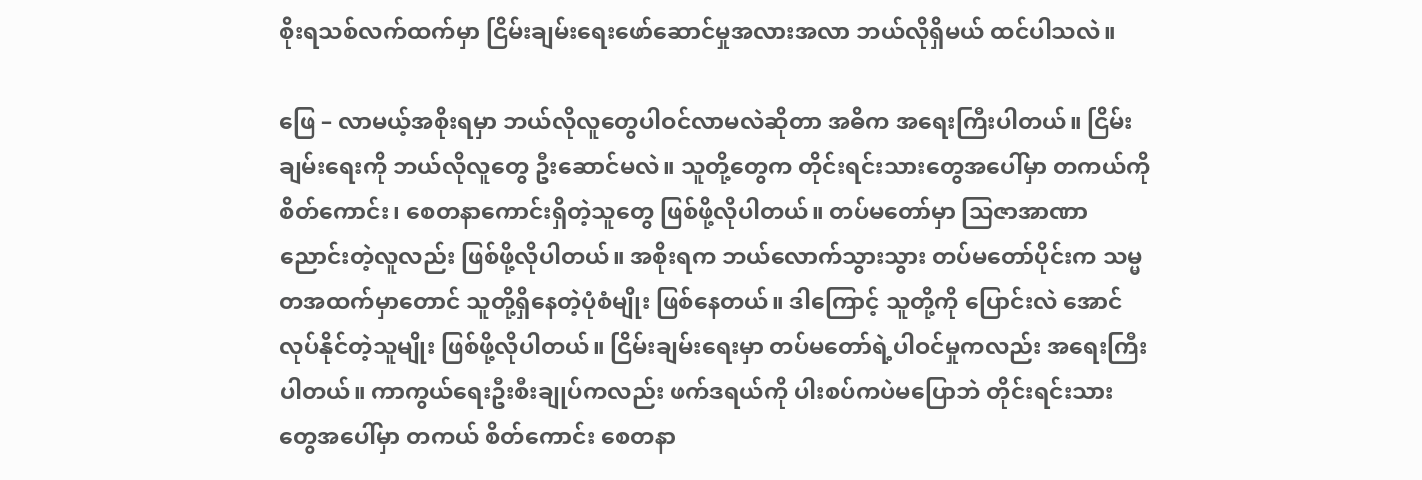စိုးရသစ်လက်ထက်မှာ ငြိမ်းချမ်းရေးဖော်ဆောင်မှုအလားအလာ ဘယ်လိုရှိမယ် ထင်ပါသလဲ။

ဖြေ – လာမယ့်အစိုးရမှာ ဘယ်လိုလူတွေပါဝင်လာမလဲဆိုတာ အဓိက အရေးကြီးပါတယ်။ ငြိမ်းချမ်းရေးကို ဘယ်လိုလူတွေ ဦးဆောင်မလဲ။ သူတို့တွေက တိုင်းရင်းသားတွေအပေါ်မှာ တကယ်ကို စိတ်ကောင်း၊ စေတနာကောင်းရှိတဲ့သူတွေ ဖြစ်ဖို့လိုပါတယ်။ တပ်မတော်မှာ သြဇာအာဏာညောင်းတဲ့လူလည်း ဖြစ်ဖို့လိုပါတယ်။ အစိုးရက ဘယ်လောက်သွားသွား တပ်မတော်ပိုင်းက သမ္မတအထက်မှာတောင် သူတို့ရှိနေတဲ့ပုံစံမျိုး ဖြစ်နေတယ်။ ဒါကြောင့် သူတို့ကို ပြောင်းလဲ အောင် လုပ်နိုင်တဲ့သူမျိုး ဖြစ်ဖို့လိုပါတယ်။ ငြိမ်းချမ်းရေးမှာ တပ်မတော်ရဲ့ပါဝင်မှုကလည်း အရေးကြီးပါတယ်။ ကာကွယ်ရေးဦးစီးချုပ်ကလည်း ဖက်ဒရယ်ကို ပါးစပ်ကပဲမပြောဘဲ တိုင်းရင်းသားတွေအပေါ်မှာ တကယ် စိတ်ကောင်း စေတနာ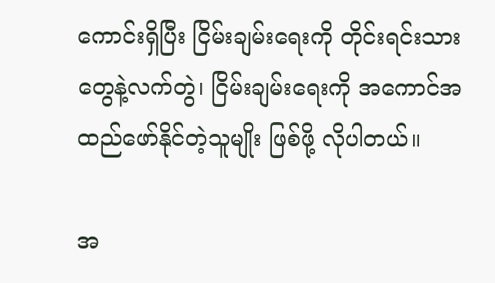ကောင်းရှိပြီး ငြိမ်းချမ်းရေးကို တိုင်းရင်းသားတွေနဲ့လက်တွဲ၊ ငြိမ်းချမ်းရေးကို အကောင်အထည်ဖော်နိုင်တဲ့သူမျိုး ဖြစ်ဖို့ လိုပါတယ်။

အ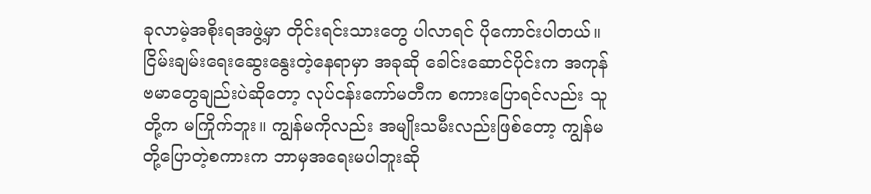ခုလာမဲ့အစိုးရအဖွဲ့မှာ တိုင်းရင်းသားတွေ ပါလာရင် ပိုကောင်းပါတယ်။ ငြိမ်းချမ်းရေးဆွေးနွေးတဲ့နေရာမှာ အခုဆို ခေါင်းဆောင်ပိုင်းက အကုန်ဗမာတွေချည်းပဲဆိုတော့ လုပ်ငန်းကော်မတီက စကားပြောရင်လည်း သူတို့က မကြိုက်ဘူး။ ကျွန်မကိုလည်း အမျိုးသမီးလည်းဖြစ်တော့ ကျွန်မတို့ပြောတဲ့စကားက ဘာမှအရေးမပါဘူးဆို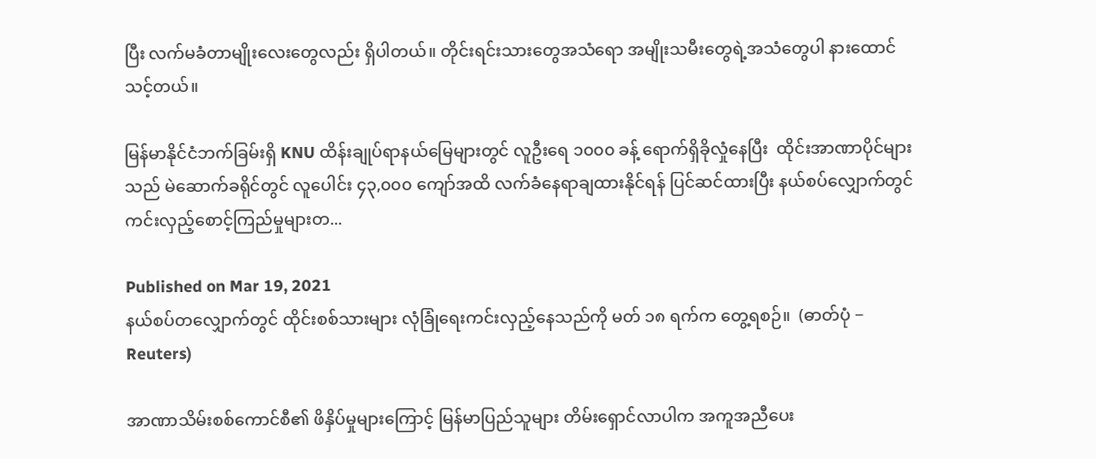ပြီး လက်မခံတာမျိုးလေးတွေလည်း ရှိပါတယ်။ တိုင်းရင်းသားတွေအသံရော အမျိုးသမီးတွေရဲ့အသံတွေပါ နားထောင်သင့်တယ်။

မြန်မာနိုင်ငံဘက်ခြမ်းရှိ KNU ထိန်းချုပ်ရာနယ်မြေများတွင် လူဦးရေ ၁၀၀၀ ခန့် ရောက်ရှိခိုလှုံနေပြီး  ထိုင်းအာဏာပိုင်များသည် မဲဆောက်ခရိုင်တွင် လူပေါင်း ၄၃,၀၀၀ ကျော်အထိ လက်ခံနေရာချထားနိုင်ရန် ပြင်ဆင်ထားပြီး နယ်စပ်လျှောက်တွင် ကင်းလှည့်စောင့်ကြည်မှုများတ...

Published on Mar 19, 2021
နယ်စပ်တလျှောက်တွင် ထိုင်းစစ်သားများ လုံခြုံရေးကင်းလှည့်နေသည်ကို မတ် ၁၈ ရက်က တွေ့ရစဉ်။  (ဓာတ်ပုံ − Reuters)

အာဏာသိမ်းစစ်ကောင်စီ၏ ဖိနှိပ်မှုများကြောင့် မြန်မာပြည်သူများ တိမ်းရှောင်လာပါက အကူအညီပေး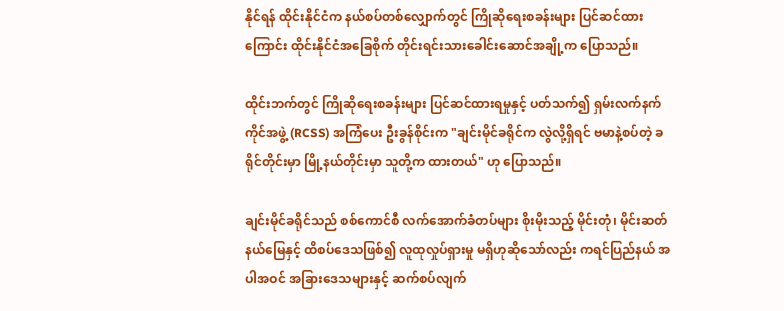နိုင်ရန် ထိုင်းနိုင်ငံက နယ်စပ်တစ်လျှောက်တွင် ကြိုဆိုရေးစခန်းများ ပြင်ဆင်ထားကြောင်း ထိုင်းနိုင်ငံအခြေစိုက် တိုင်းရင်းသားခေါင်းဆောင်အချို့က ပြောသည်။

ထိုင်းဘက်တွင် ကြိုဆိုရေးစခန်းများ ပြင်ဆင်ထားရမှုနှင့် ပတ်သက်၍ ရှမ်းလက်နက်ကိုင်အဖွဲ့ (RCSS) အကြံပေး ဦးခွန်စိုင်းက "ချင်းမိုင်ခရိုင်က လွဲလို့ရှိရင် ဗမာနဲ့စပ်တဲ့ ခရိုင်တိုင်းမှာ မြို့နယ်တိုင်းမှာ သူတို့က ထားတယ်" ဟု ပြောသည်။

ချင်းမိုင်ခရိုင်သည် စစ်ကောင်စီ လက်အောက်ခံတပ်များ စိုးမိုးသည့် မိုင်းတုံ၊ မိုင်းဆတ် နယ်မြေနှင့် ထိစပ်ဒေသဖြစ်၍ လူထုလှုပ်ရှားမှု မရှိဟုဆိုသော်လည်း ကရင်ပြည်နယ် အပါအဝင် အခြားဒေသများနှင့် ဆက်စပ်လျက်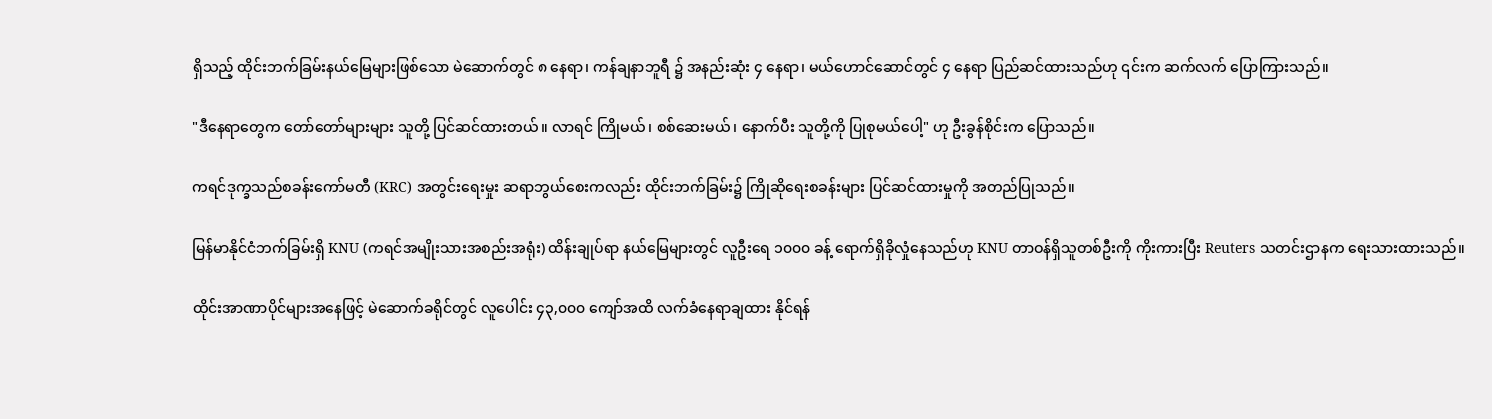ရှိသည့် ထိုင်းဘက်ခြမ်းနယ်မြေများဖြစ်သော မဲ‌ဆောက်တွင် ၈ နေရာ၊ ကန်ချနာဘူရီ ၌ အနည်းဆုံး ၄ နေရာ၊ မယ်ဟောင်ဆောင်တွင် ၄ နေရာ ပြည်ဆင်ထားသည်ဟု ၎င်းက ဆက်လက် ပြောကြားသည်။

"ဒီနေရာတွေက တော်တော်များများ သူတို့ ပြင်ဆင်ထားတယ်။ လာရင် ကြိုမယ်၊ စစ်ဆေးမယ်၊ နောက်ပီး သူတို့ကို ပြုစုမယ်ပေါ့" ဟု ဦးခွန်စိုင်းက ပြောသည်။

ကရင်ဒုက္ခသည်စခန်းကော်မတီ (KRC) အတွင်းရေးမှုး ဆရာဘွယ်စေးကလည်း ထိုင်းဘက်ခြမ်း၌ ကြိုဆိုရေးစခန်းများ ပြင်ဆင်ထားမှုကို အတည်ပြုသည်။

မြန်မာနိုင်ငံဘက်ခြမ်းရှိ KNU (ကရင်အမျိုးသားအစည်းအရုံး) ထိန်းချုပ်ရာ နယ်မြေများတွင် လူဦးရေ ၁၀၀၀ ခန့် ရောက်ရှိခိုလှုံနေသည်ဟု KNU တာဝန်ရှိသူတစ်ဦးကို ကိုးကားပြီး Reuters သတင်းဌာနက ရေးသားထားသည်။

ထိုင်းအာဏာပိုင်များအနေဖြင့် မဲဆောက်ခရိုင်တွင် လူပေါင်း ၄၃,၀၀၀ ကျော်အထိ လက်ခံနေရာချထား နိုင်ရန်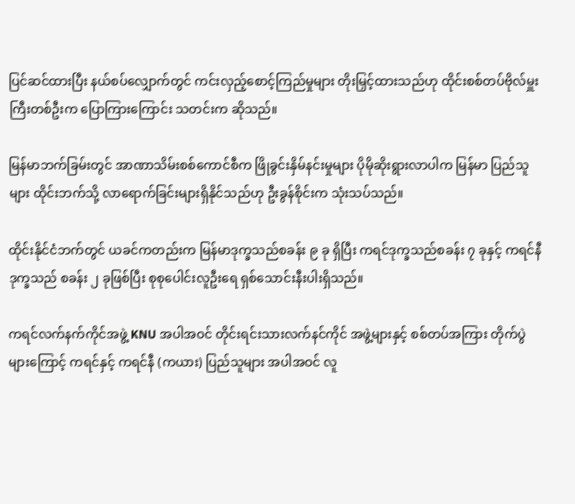ပြင်ဆင်ထားပြီး နယ်စပ်လျှောက်တွင် ကင်းလှည့်စောင့်ကြည်မှုများ တိုးမြှင့်ထားသည်ဟု ထိုင်းစစ်တပ်ဗိုလ်မှူးကြီးတစ်ဦးက ပြောကြားကြောင်း သတင်းက ဆိုသည်။

မြန်မာဘက်ခြမ်းတွင် အာဏာသိမ်းစစ်ကောင်စီက ဖြိုခွင်းနှိမ်နင်းမှုများ ပိုမိုဆိုးရွားလာပါက မြန်မာ ပြည်သူများ ထိုင်းဘက်သို့ လာရောက်ခြင်းများရှိနိုင်သည်ဟု ဦးခွန်စိုင်းက သုံးသပ်သည်။

ထိုင်းနိုင်ငံဘက်တွင် ယခင်ကတည်းက မြန်မာဒုက္ခသည်စခန်း ၉ ခု ရှိပြီး ကရင်ဒုက္ခသည်စခန်း ၇ ခုနှင့် ကရင်နီဒုက္ခသည် စခန်း ၂ ခုဖြစ်ပြီး စုစုပေါင်းလူဦးရေ ရှစ်သောင်းနီးပါးရှိသည်။

ကရင်လက်နက်ကိုင်အဖွဲ့ KNU အပါအဝင် တိုင်းရင်းသားလက်နင်ကိုင် အဖွဲ့များနှင့် စစ်တပ်အကြား တိုက်ပွဲများကြောင့် ကရင်နှင့် ကရင်နီ (ကယား) ပြည်သူများ အပါအဝင် လူ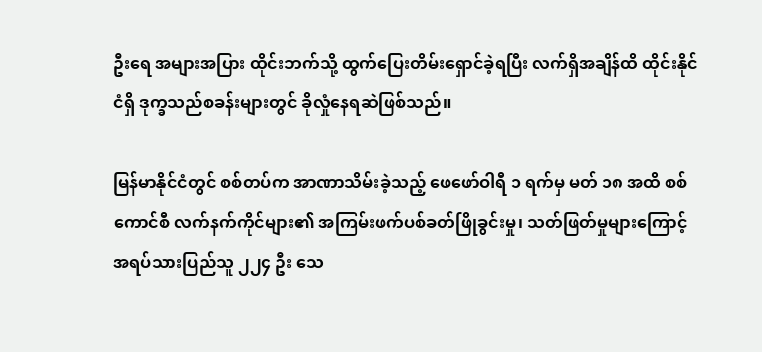ဦးရေ အများအပြား ထိုင်းဘက်သို့ ထွက်ပြေးတိမ်းရှောင်ခဲ့ရပြီး လက်ရှိအချိန်ထိ ထိုင်းနိုင်ငံရှိ ဒုက္ခသည်စခန်းများတွင် ခိုလှုံနေရဆဲဖြစ်သည်။

မြန်မာနိုင်ငံတွင် စစ်တပ်က အာဏာသိမ်းခဲ့သည့် ဖေဖော်ဝါရီ ၁ ရက်မှ မတ် ၁၈ အထိ စစ်ကောင်စီ လက်နက်ကိုင်များ၏ အကြမ်းဖက်ပစ်ခတ်ဖြိုခွင်းမှု၊ သတ်ဖြတ်မှုများကြောင့် အရပ်သားပြည်သူ ၂၂၄ ဦး သေ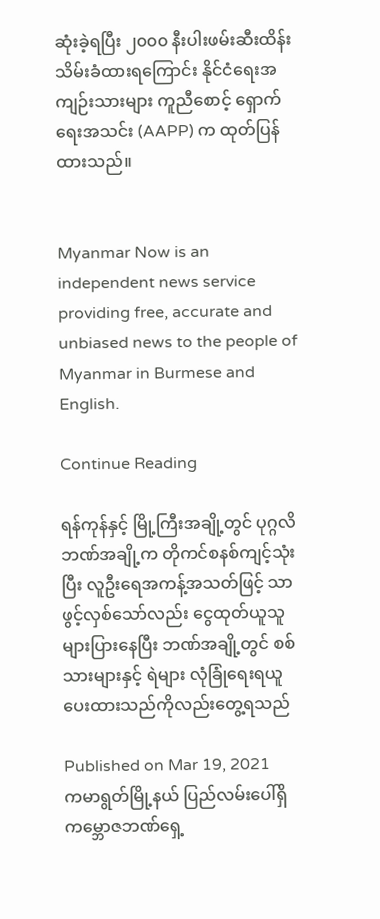ဆုံးခဲ့ရပြီး ၂၀၀၀ နီးပါးဖမ်းဆီးထိန်းသိမ်းခံထားရကြောင်း နိုင်ငံရေးအကျဉ်းသားများ ကူညီစောင့် ရှောက်ရေးအသင်း (AAPP) က ထုတ်ပြန်ထားသည်။


Myanmar Now is an independent news service providing free, accurate and unbiased news to the people of Myanmar in Burmese and English.

Continue Reading

ရန်ကုန်နှင့် မြို့ကြီးအချို့တွင် ပုဂ္ဂလိဘဏ်အချို့က တိုကင်စနစ်ကျင့်သုံးပြီး လူဦးရေအကန့်အသတ်ဖြင့် သာဖွင့်လှစ်သော်လည်း ငွေထုတ်ယူသူ များပြားနေပြီး ဘဏ်အချို့တွင် စစ်သားများနှင့် ရဲများ လုံခြုံရေးရယူပေးထားသည်ကိုလည်းတွေ့ရသည်

Published on Mar 19, 2021
ကမာရွတ်မြို့နယ် ပြည်လမ်းပေါ်ရှိ ကမ္ဘောဇဘဏ်ရှေ့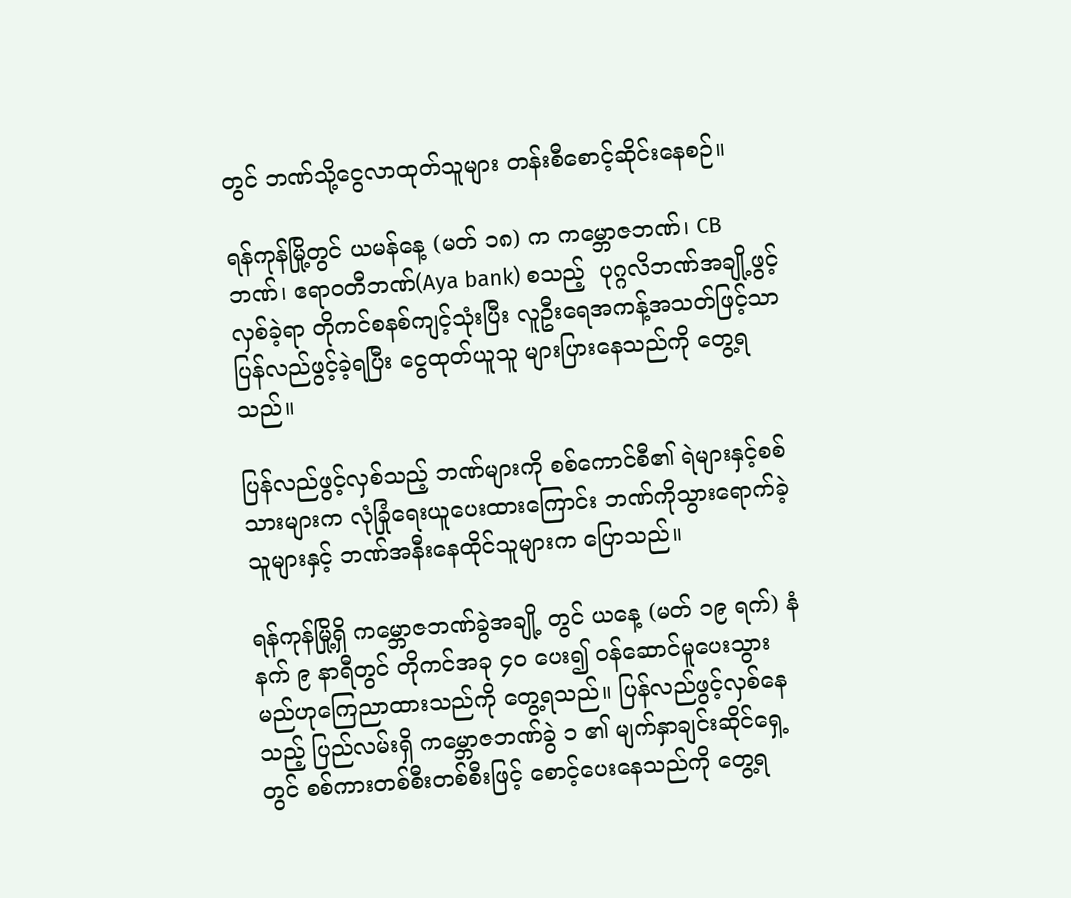တွင် ဘဏ်သို့ငွေလာထုတ်သူများ တန်းစီစောင့်ဆိုင်းနေစဉ်။

ရန်ကုန်မြို့တွင် ယမန်နေ့ (မတ် ၁၈) က ကမ္ဘောဇဘဏ်၊ CB ဘဏ်၊ ဧရာဝတီဘဏ်(Aya bank) စသည့်  ပုဂ္ဂလိဘဏ်အချို့ဖွင့်လှစ်ခဲ့ရာ တိုကင်စနစ်ကျင့်သုံးပြီး လူဦးရေအကန့်အသတ်ဖြင့်သာ ပြန်လည်ဖွင့်ခဲ့ရပြီး ငွေထုတ်ယူသူ များပြားနေသည်ကို တွေ့ရသည်။

ပြန်လည်ဖွင့်လှစ်သည့် ဘဏ်များကို စစ်ကောင်စီ၏ ရဲများနှင့်စစ်သားများက လုံခြုံရေးယူပေးထားကြောင်း ဘဏ်ကိုသွားရောက်ခဲ့သူများနှင့် ဘဏ်အနီးနေထိုင်သူများက ပြောသည်။

ရန်ကုန်မြို့ရှိ ကမ္ဘောဇဘဏ်ခွဲအချို့ တွင် ယနေ့ (မတ် ၁၉ ရက်) နံနက် ၉ နာရီတွင် တိုကင်အခု ၄၀ ပေး၍ ဝန်ဆောင်မူပေးသွားမည်ဟုကြေညာထားသည်ကို တွေ့ရသည်။ ပြန်လည်ဖွင့်လှစ်နေသည့် ပြည်လမ်းရှိ ကမ္ဘောဇဘဏ်ခွဲ ၁ ၏ မျက်နှာချင်းဆိုင်ရှေ့တွင် စစ်ကားတစ်စီးတစ်စီးဖြင့် စောင့်ပေးနေသည်ကို တွေ့ရ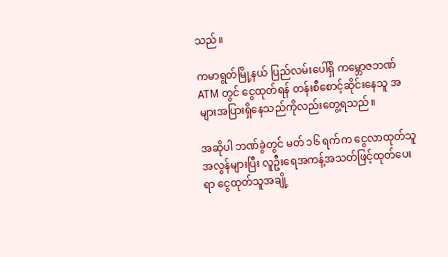သည်။

ကမာရွတ်မြို့နယ် ပြည်လမ်းပေါ်ရှိ ကမ္ဘောဇဘဏ် ATM တွင် ငွေထုတ်ရန် တန်းစီစောင့်ဆိုင်းနေသူ အများအပြားရှိနေသည်ကိုလည်းတွေ့ရသည်။

အဆိုပါ ဘဏ်ခွဲတွင် မတ် ၁၆ ရက်က ငွေလာထုတ်သူအလွန်များပြီး လူဦးရေအကန့်အသတ်ဖြင့်ထုတ်ပေးရာ ငွေထုတ်သူအချို့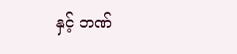နှင့် ဘဏ်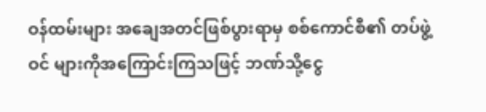ဝန်ထမ်းများ အချေအတင်ဖြစ်ပွားရာမှ စစ်ကောင်စီ၏ တပ်ဖွဲ့ဝင် များကိုအကြောင်းကြသဖြင့် ဘဏ်သို့ငွေ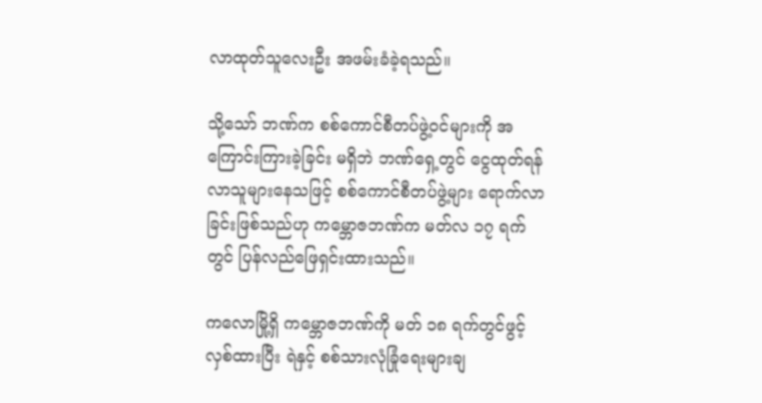လာထုတ်သူလေးဦး အဖမ်းခံခဲ့ရသည်။

သို့သော် ဘဏ်က စစ်ကောင်စီတပ်ဖွဲ့ဝင်များကို အကြောင်းကြားခဲ့ခြင်း မရှိဘဲ ဘဏ်ရှေ့တွင် ငွေထုတ်ရန်လာသူများနေသဖြင့် စစ်ကောင်စီတပ်ဖွဲ့များ ရောက်လာခြင်းဖြစ်သည်ဟု ကမ္ဘောဇဘဏ်က မတ်လ ၁၇ ရက်တွင် ပြန်လည်ဖြေရှင်းထားသည်။

ကလောမြို့ရှိ ကမ္ဘောဇဘဏ်ကို မတ် ၁၈ ရက်တွင်ဖွင့်လှစ်ထားပြီး ရဲနှင့် စစ်သားလုံခြုံရေးများချ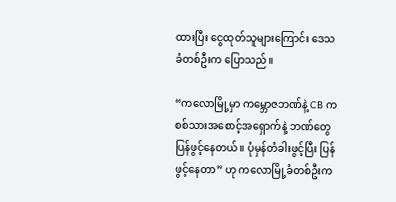ထားပြီး ငွေထုတ်သူများကြောင်း ဒေသခံတစ်ဦးက ပြောသည်။

“ကလောမြို့မှာ ကမ္ဘောဇဘဏ်နဲ့ CB က စစ်သားအစောင့်အရှောက်နဲ့ ဘဏ်တွေ ပြန်ဖွင့်နေတယ်။ ပုံမှန်တံခါးဖွင့်ပြီး ပြန်ဖွင့်နေတာ” ဟု ကလောမြို့ခံတစ်ဦးက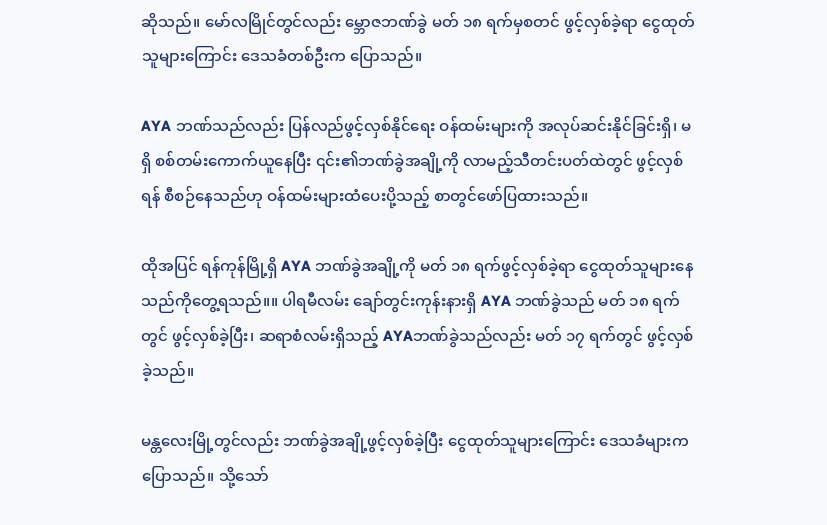ဆိုသည်။ မော်လမြိုင်တွင်လည်း မ္ဘောဇဘဏ်ခွဲ မတ် ၁၈ ရက်မှစတင် ဖွင့်လှစ်ခဲ့ရာ ငွေထုတ်သူများကြောင်း ဒေသခံတစ်ဦးက ပြောသည်။

AYA ဘဏ်သည်လည်း ပြန်လည်ဖွင့်လှစ်နိုင်ရေး ဝန်ထမ်းများကို အလုပ်ဆင်းနိုင်ခြင်းရှိ၊ မရှိ စစ်တမ်းကောက်ယူနေပြီး ၎င်း၏ဘဏ်ခွဲအချို့ကို လာမည့်သီတင်းပတ်ထဲတွင် ဖွင့်လှစ်ရန် စီစဉ်နေသည်ဟု ဝန်ထမ်းများထံပေးပို့သည့် စာတွင်ဖော်ပြထားသည်။

ထိုအပြင် ရန်ကုန်မြို့ရှိ AYA ဘဏ်ခွဲအချို့ကို မတ် ၁၈ ရက်ဖွင့်လှစ်ခဲ့ရာ ငွေထုတ်သူများနေသည်ကိုတွေ့ရသည်။။ ပါရမီလမ်း ချော်တွင်းကုန်းနားရှိ AYA ဘဏ်ခွဲသည် မတ် ၁၈ ရက်တွင် ဖွင့်လှစ်ခဲ့ပြီး၊ ဆရာစံလမ်းရှိသည့် AYAဘဏ်ခွဲသည်လည်း မတ် ၁၇ ရက်တွင် ဖွင့်လှစ်ခဲ့သည်။

မန္တလေးမြို့တွင်လည်း ဘဏ်ခွဲအချို့ဖွင့်လှစ်ခဲ့ပြီး ငွေထုတ်သူများကြောင်း ဒေသခံများက ပြောသည်။ သို့သော်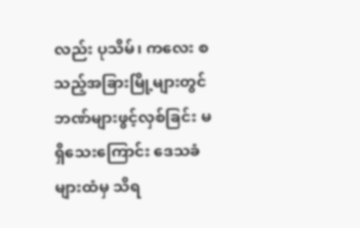လည်း ပုသိမ်၊ ကလေး စသည့်အခြားမြို့များတွင် ဘဏ်များဖွင့်လှစ်ခြင်း မရှိသေးကြောင်း ဒေသခံများထံမှ သိရ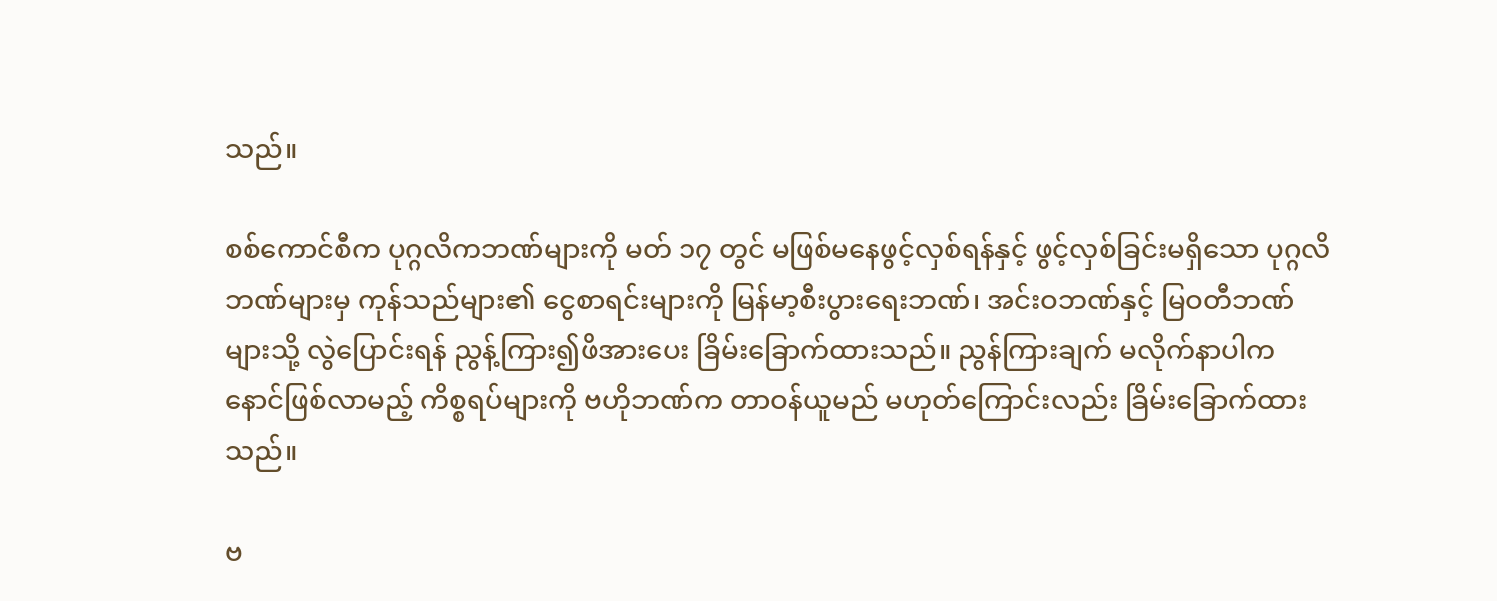သည်။

စစ်ကောင်စီက ပုဂ္ဂလိကဘဏ်များကို မတ် ၁၇ တွင် မဖြစ်မနေဖွင့်လှစ်ရန်နှင့် ဖွင့်လှစ်ခြင်းမရှိသော ပုဂ္ဂလိဘဏ်များမှ ကုန်သည်များ၏ ငွေစာရင်းများကို မြန်မာ့စီးပွားရေးဘဏ်၊ အင်းဝဘဏ်နှင့် မြဝတီဘဏ်များသို့ လွဲပြောင်းရန် ညွန့်ကြား၍ဖိအားပေး ခြိမ်းခြောက်ထားသည်။ ညွန်ကြားချက် မလိုက်နာပါက နောင်ဖြစ်လာမည့် ကိစ္စရပ်များကို ဗဟိုဘဏ်က တာဝန်ယူမည် မဟုတ်ကြောင်းလည်း ခြိမ်းခြောက်ထားသည်။

ဗ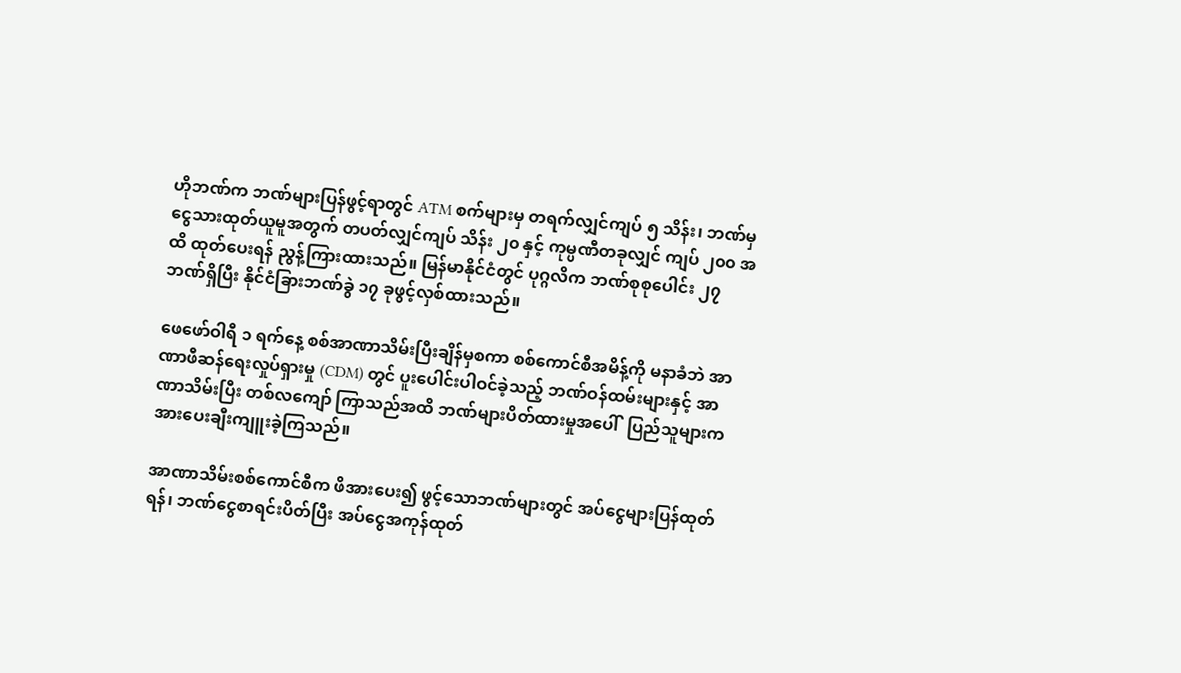ဟိုဘဏ်က ဘဏ်များပြန်ဖွင့်ရာတွင် ATM စက်များမှ တရက်လျှင်ကျပ် ၅ သိန်း၊ ဘဏ်မှ ငွေသားထုတ်ယူမူအတွက် တပတ်လျှင်ကျပ် သိန်း ၂၀ နှင့် ကုမ္ပဏီတခုလျှင် ကျပ် ၂၀၀ အထိ ထုတ်ပေးရန် ညွန့်ကြားထားသည်။ မြန်မာနိုင်ငံတွင် ပုဂ္ဂလိက ဘဏ်စုစုပေါင်း ၂၇ ဘဏ်ရှိပြီး နိုင်ငံခြားဘဏ်ခွဲ ၁၇ ခုဖွင့်လှစ်ထားသည်။

ဖေဖော်ဝါရီ ၁ ရက်နေ့ စစ်အာဏာသိမ်းပြီးချိန်မှစကာ စစ်ကောင်စီအမိန့်ကို မနာခံဘဲ အာဏာဖီဆန်ရေးလှုပ်ရှားမှု (CDM) တွင် ပူးပေါင်းပါဝင်ခဲ့သည့် ဘဏ်ဝန်ထမ်းများနှင့် အာဏာသိမ်းပြီး တစ်လကျော် ကြာသည်အထိ ဘဏ်များပိတ်ထားမှုအပေါ်  ပြည်သူများက အားပေးချီးကျူးခဲ့ကြသည်။

အာဏာသိမ်းစစ်ကောင်စီက ဖိအားပေး၍ ဖွင့်သောဘဏ်များတွင် အပ်ငွေများပြန်ထုတ်ရန်၊ ဘဏ်ငွေစာရင်းပိတ်ပြီး အပ်ငွေအကုန်ထုတ်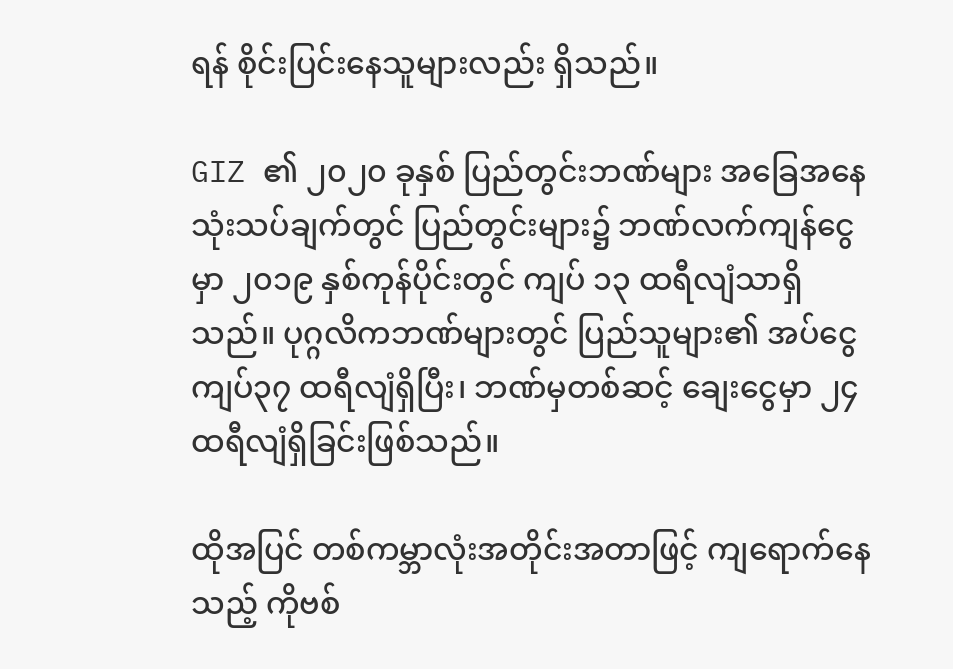ရန် စိုင်းပြင်းနေသူများလည်း ရှိသည်။

GIZ ၏ ၂၀၂၀ ခုနှစ် ပြည်တွင်းဘဏ်များ အခြေအနေသုံးသပ်ချက်တွင် ပြည်တွင်းများ၌ ဘဏ်လက်ကျန်ငွေမှာ ၂၀၁၉ နှစ်ကုန်ပိုင်းတွင် ကျပ် ၁၃ ထရီလျံသာရှိသည်။ ပုဂ္ဂလိကဘဏ်များတွင် ပြည်သူများ၏ အပ်ငွေ ကျပ်၃၇ ထရီလျံရှိပြီး၊ ဘဏ်မှတစ်ဆင့် ချေးငွေမှာ ၂၄ ထရီလျံရှိခြင်းဖြစ်သည်။

ထိုအပြင် တစ်ကမ္ဘာလုံးအတိုင်းအတာဖြင့် ကျရောက်နေသည့် ကိုဗစ်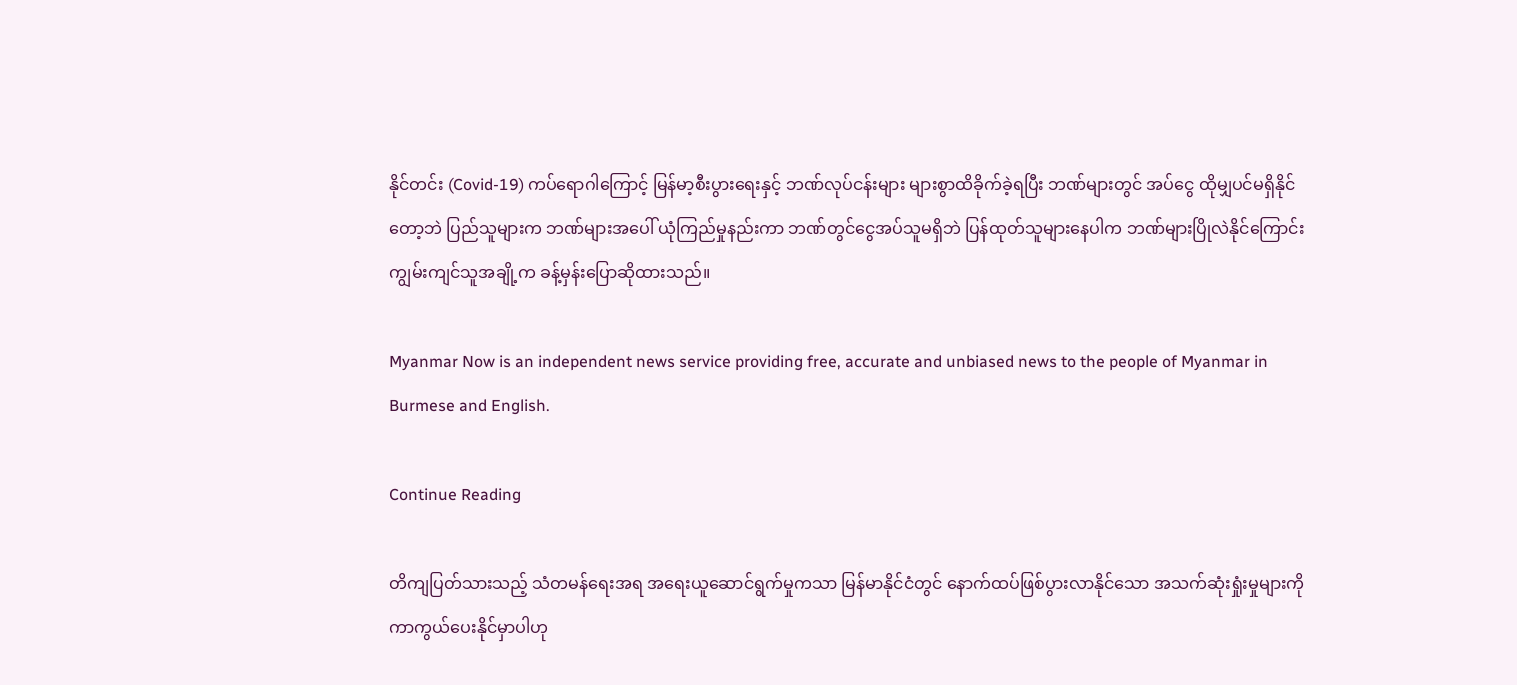နိုင်တင်း (Covid-19) ကပ်ရောဂါကြောင့် မြန်မာ့စီးပွားရေးနှင့် ဘဏ်လုပ်ငန်းများ များစွာထိခိုက်ခဲ့ရပြီး ဘဏ်များတွင် အပ်ငွေ ထိုမျှပင်မရှိနိုင်တော့ဘဲ ပြည်သူများက ဘဏ်များအပေါ် ယုံကြည်မှုနည်းကာ ဘဏ်တွင်ငွေအပ်သူမရှိဘဲ ပြန်ထုတ်သူများနေပါက ဘဏ်များပြိုလဲနိုင်ကြောင်း ကျွမ်းကျင်သူအချို့က ခန့်မှန်းပြောဆိုထားသည်။

Myanmar Now is an independent news service providing free, accurate and unbiased news to the people of Myanmar in Burmese and English.

Continue Reading

တိကျပြတ်သားသည့် သံတမန်ရေးအရ အရေးယူဆောင်ရွက်မှုကသာ မြန်မာနိုင်ငံတွင် နောက်ထပ်ဖြစ်ပွားလာနိုင်သော အသက်ဆုံးရှုံးမှုများကို ကာကွယ်ပေးနိုင်မှာပါဟု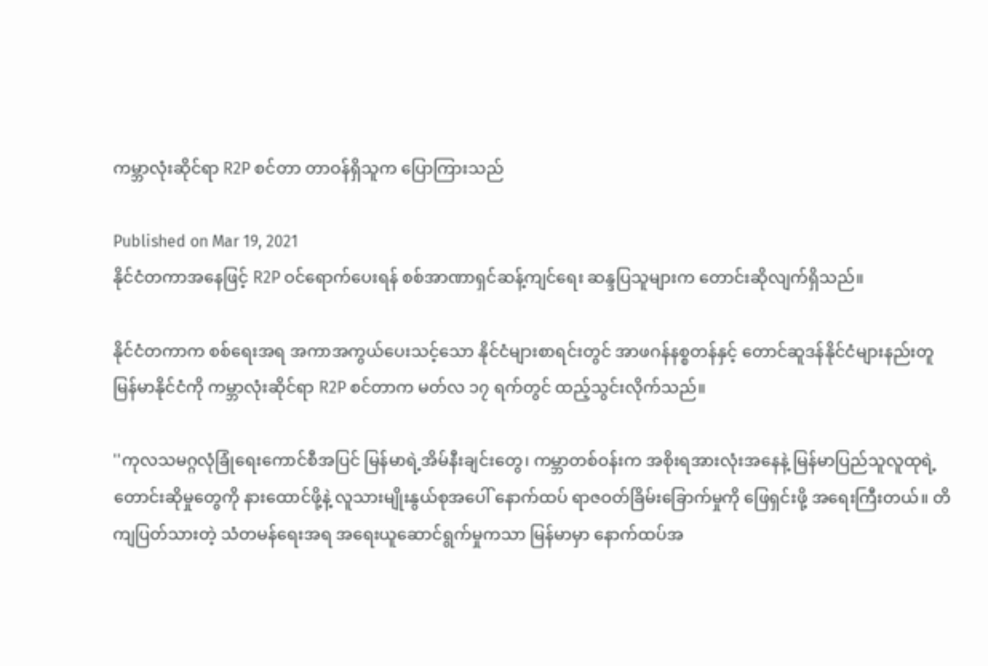ကမ္ဘာလုံးဆိုင်ရာ R2P စင်တာ တာဝန်ရှိသူက ပြောကြားသည်

Published on Mar 19, 2021
နိုင်ငံတကာအနေဖြင့် R2P ဝင်ရောက်ပေးရန် စစ်အာဏာရှင်ဆန့်ကျင်ရေး ဆန္ဒပြသူများက တောင်းဆိုလျက်ရှိသည်။

နိုင်ငံတကာက စစ်ရေးအရ အကာအကွယ်ပေးသင့်သော နိုင်ငံများစာရင်းတွင် အာဖဂန်နစ္စတန်နှင့် တောင်ဆူဒန်နိုင်ငံများနည်းတူ မြန်မာနိုင်ငံကို ကမ္ဘာလုံးဆိုင်ရာ R2P စင်တာက မတ်လ ၁၇ ရက်တွင် ထည့်သွင်းလိုက်သည်။

''ကုလသမဂ္ဂလုံခြုံရေးကောင်စီအပြင် မြန်မာရဲ့အိမ်နီးချင်းတွေ၊ ကမ္ဘာတစ်ဝန်းက အစိုးရအားလုံးအနေနဲ့ မြန်မာပြည်သူလူထုရဲ့ တောင်းဆိုမှုတွေကို နားထောင်ဖို့နဲ့ လူသားမျိုးနွယ်စုအပေါ် နောက်ထပ် ရာဇဝတ်ခြိမ်းခြောက်မှုကို ဖြေရှင်းဖို့ အရေးကြီးတယ်။ တိကျပြတ်သားတဲ့ သံတမန်ရေးအရ အရေးယူဆောင်ရွက်မှုကသာ မြန်မာမှာ နောက်ထပ်အ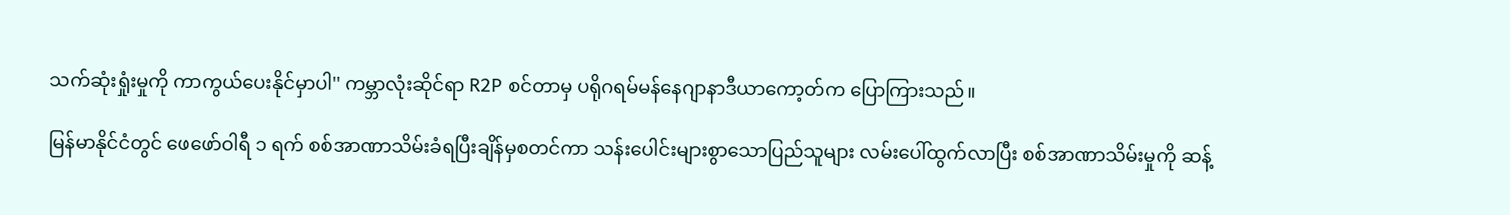သက်ဆုံးရှုံးမှုကို ကာကွယ်ပေးနိုင်မှာပါ'' ကမ္ဘာလုံးဆိုင်ရာ R2P စင်တာမှ ပရိုဂရမ်မန်နေဂျာနာဒီယာကော့တ်က ပြောကြားသည်။

မြန်မာနိုင်ငံတွင် ဖေဖော်ဝါရီ ၁ ရက် စစ်အာဏာသိမ်းခံရပြီးချိန်မှစတင်ကာ သန်းပေါင်းများစွာသောပြည်သူများ လမ်းပေါ်ထွက်လာပြီး စစ်အာဏာသိမ်းမှုကို ဆန့်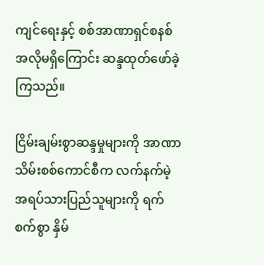ကျင်ရေးနှင့် စစ်အာဏာရှင်စနစ် အလိုမရှိကြောင်း ဆန္ဒထုတ်ဖော်ခဲ့ကြသည်။

ငြိမ်းချမ်းစွာဆန္ဒမှုများကို အာဏာသိမ်းစစ်ကောင်စီက လက်နက်မဲ့ အရပ်သားပြည်သူများကို ရက်စက်စွာ နှိမ်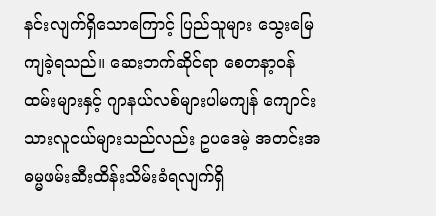နင်းလျက်ရှိသောကြောင့် ပြည်သူများ သွေးမြေကျခဲ့ရသည်။ ဆေးဘက်ဆိုင်ရာ စေတနာ့ဝန်ထမ်းများနှင့် ဂျာနယ်လစ်များပါမကျန် ကျောင်းသားလူငယ်များသည်လည်း ဥပဒေမဲ့ အတင်းအဓမ္မဖမ်းဆီးထိန်းသိမ်းခံရလျက်ရှိ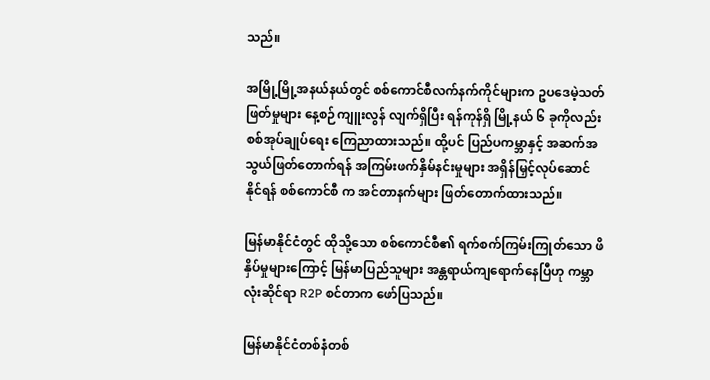သည်။

အမြို့မြို့အနယ်နယ်တွင် စစ်ကောင်စီလက်နက်ကိုင်များက ဥပဒေမဲ့သတ်ဖြတ်မှုများ နေ့စဉ်ကျူးလွန် လျက်ရှိပြီး ရန်ကုန်ရှိ မြို့နယ် ၆ ခုကိုလည်း စစ်အုပ်ချုပ်ရေး ကြေညာထားသည်။ ထို့ပင် ပြည်ပကမ္ဘာနှင့် အဆက်အသွယ်ဖြတ်တောက်ရန် အကြမ်းဖက်နှိမ်နင်းမှုများ အရှိန်မြှင့်လုပ်ဆောင်နိုင်ရန် စစ်ကောင်စီ က အင်တာနက်များ ဖြတ်တောက်ထားသည်။

မြန်မာနိုင်ငံတွင် ထိုသို့သော စစ်ကောင်စီ၏ ရက်စက်ကြမ်းကြုတ်သော ဖိနှိပ်မှုများကြောင့် မြန်မာပြည်သူများ အန္တရာယ်ကျရောက်နေပြီဟု ကမ္ဘာလုံးဆိုင်ရာ R2P စင်တာက ဖော်ပြသည်။

မြန်မာနိုင်ငံတစ်နံတစ်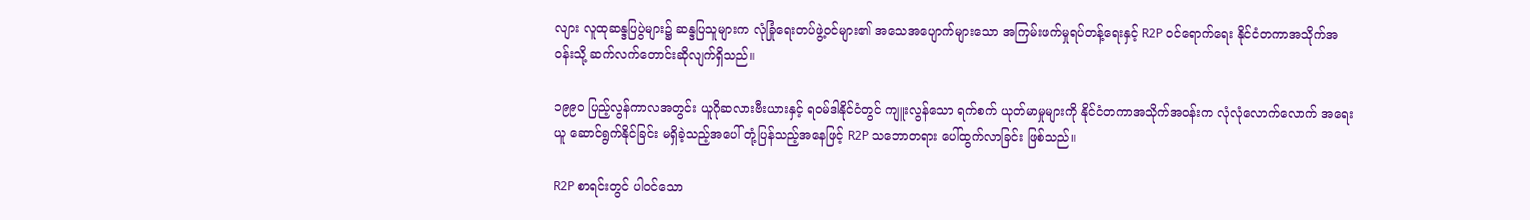လျား လူထုဆန္ဒပြပွဲများ၌ ဆန္ဒပြသူများက လုံခြုံရေးတပ်ဖွဲ့ဝင်များ၏ အသေအပျောက်များသော အကြမ်းဖက်မှုရပ်တန့်ရေးနှင့် R2P ဝင်ရောက်ရေး နိုင်ငံတကာအသိုက်အဝန်းသို့ ဆက်လက်တောင်းဆိုလျက်ရှိသည်။

၁၉၉၀ ပြည့်လွန်ကာလအတွင်း ယူဂိုဆလားဗီးယားနှင့် ရဝမ်ဒါနိုင်ငံတွင် ကျူးလွန်သော ရက်စက် ယုတ်မာမှုများကို နိုင်ငံတကာအသိုက်အဝန်းက လုံလုံလောက်လောက် အရေးယူ ဆောင်ရွက်နိုင်ခြင်း မရှိခဲ့သည့်အပေါ် တုံ့ပြန်သည့်အနေဖြင့် R2P သဘောတရား ပေါ်ထွက်လာခြင်း ဖြစ်သည်။

R2P စာရင်းတွင် ပါဝင်သော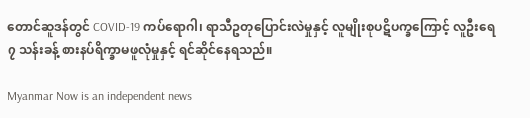တောင်ဆူဒန်တွင် COVID-19 ကပ်ရောဂါ၊ ရာသီဥတုပြောင်းလဲမှုနှင့် လူမျိုးစုပဋိပက္ခကြောင့် လူဦးရေ ၇ သန်းခန့် စားနပ်ရိက္ခာမဖူလုံမှုနှင့် ရင်ဆိုင်နေရသည်။

Myanmar Now is an independent news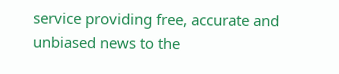service providing free, accurate and unbiased news to the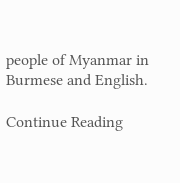people of Myanmar in Burmese and English.

Continue Reading